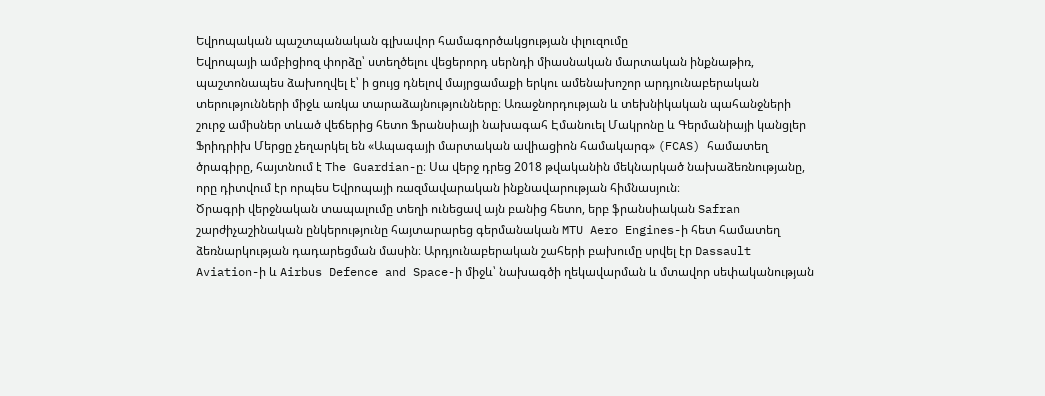Եվրոպական պաշտպանական գլխավոր համագործակցության փլուզումը
Եվրոպայի ամբիցիոզ փորձը՝ ստեղծելու վեցերորդ սերնդի միասնական մարտական ինքնաթիռ, պաշտոնապես ձախողվել է՝ ի ցույց դնելով մայրցամաքի երկու ամենախոշոր արդյունաբերական տերությունների միջև առկա տարաձայնությունները։ Առաջնորդության և տեխնիկական պահանջների շուրջ ամիսներ տևած վեճերից հետո Ֆրանսիայի նախագահ Էմանուել Մակրոնը և Գերմանիայի կանցլեր Ֆրիդրիխ Մերցը չեղարկել են «Ապագայի մարտական ավիացիոն համակարգ» (FCAS) համատեղ ծրագիրը, հայտնում է The Guardian-ը։ Սա վերջ դրեց 2018 թվականին մեկնարկած նախաձեռնությանը, որը դիտվում էր որպես Եվրոպայի ռազմավարական ինքնավարության հիմնասյուն։
Ծրագրի վերջնական տապալումը տեղի ունեցավ այն բանից հետո, երբ ֆրանսիական Safran շարժիչաշինական ընկերությունը հայտարարեց գերմանական MTU Aero Engines-ի հետ համատեղ ձեռնարկության դադարեցման մասին։ Արդյունաբերական շահերի բախումը սրվել էր Dassault Aviation-ի և Airbus Defence and Space-ի միջև՝ նախագծի ղեկավարման և մտավոր սեփականության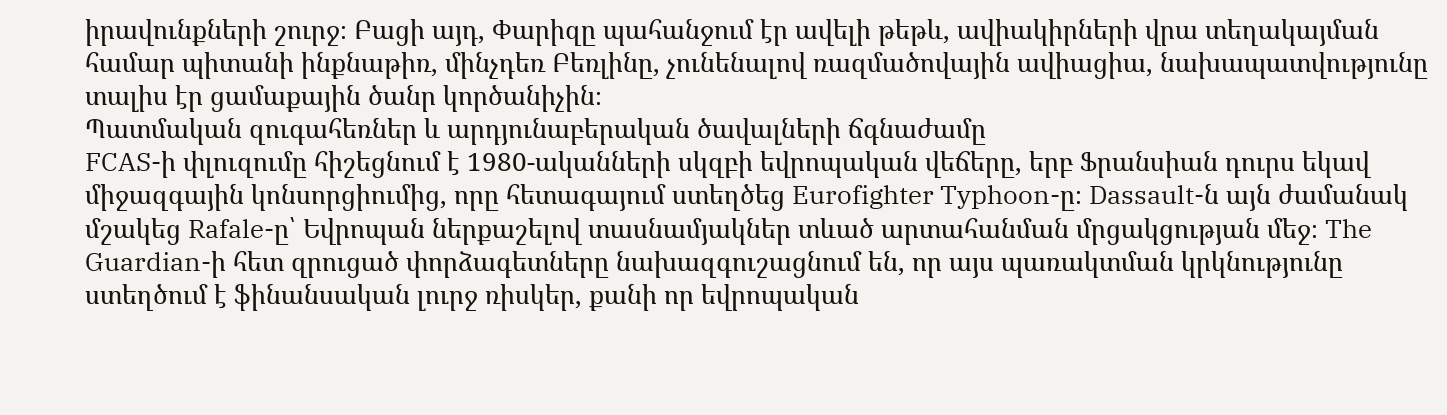իրավունքների շուրջ։ Բացի այդ, Փարիզը պահանջում էր ավելի թեթև, ավիակիրների վրա տեղակայման համար պիտանի ինքնաթիռ, մինչդեռ Բեռլինը, չունենալով ռազմածովային ավիացիա, նախապատվությունը տալիս էր ցամաքային ծանր կործանիչին։
Պատմական զուգահեռներ և արդյունաբերական ծավալների ճգնաժամը
FCAS-ի փլուզումը հիշեցնում է 1980-ականների սկզբի եվրոպական վեճերը, երբ Ֆրանսիան դուրս եկավ միջազգային կոնսորցիումից, որը հետագայում ստեղծեց Eurofighter Typhoon-ը։ Dassault-ն այն ժամանակ մշակեց Rafale-ը՝ Եվրոպան ներքաշելով տասնամյակներ տևած արտահանման մրցակցության մեջ։ The Guardian-ի հետ զրուցած փորձագետները նախազգուշացնում են, որ այս պառակտման կրկնությունը ստեղծում է ֆինանսական լուրջ ռիսկեր, քանի որ եվրոպական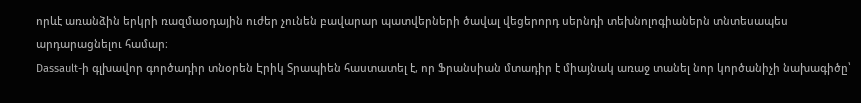որևէ առանձին երկրի ռազմաօդային ուժեր չունեն բավարար պատվերների ծավալ վեցերորդ սերնդի տեխնոլոգիաներն տնտեսապես արդարացնելու համար։
Dassault-ի գլխավոր գործադիր տնօրեն Էրիկ Տրապիեն հաստատել է, որ Ֆրանսիան մտադիր է միայնակ առաջ տանել նոր կործանիչի նախագիծը՝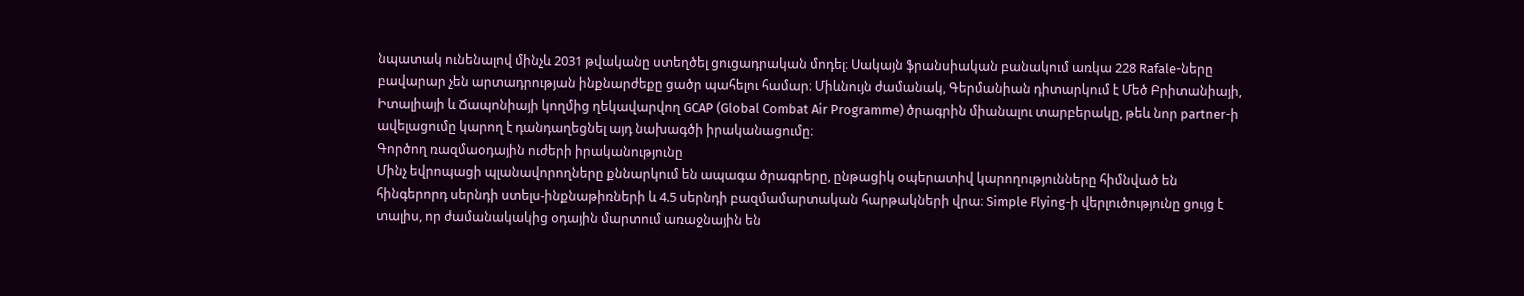նպատակ ունենալով մինչև 2031 թվականը ստեղծել ցուցադրական մոդել։ Սակայն ֆրանսիական բանակում առկա 228 Rafale-ները բավարար չեն արտադրության ինքնարժեքը ցածր պահելու համար։ Միևնույն ժամանակ, Գերմանիան դիտարկում է Մեծ Բրիտանիայի, Իտալիայի և Ճապոնիայի կողմից ղեկավարվող GCAP (Global Combat Air Programme) ծրագրին միանալու տարբերակը, թեև նոր partner-ի ավելացումը կարող է դանդաղեցնել այդ նախագծի իրականացումը։
Գործող ռազմաօդային ուժերի իրականությունը
Մինչ եվրոպացի պլանավորողները քննարկում են ապագա ծրագրերը, ընթացիկ օպերատիվ կարողությունները հիմնված են հինգերորդ սերնդի ստելս-ինքնաթիռների և 4.5 սերնդի բազմամարտական հարթակների վրա։ Simple Flying-ի վերլուծությունը ցույց է տալիս, որ ժամանակակից օդային մարտում առաջնային են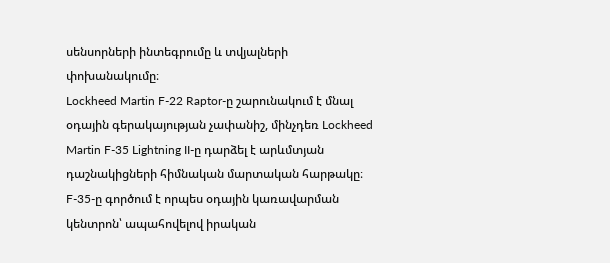սենսորների ինտեգրումը և տվյալների փոխանակումը։
Lockheed Martin F-22 Raptor-ը շարունակում է մնալ օդային գերակայության չափանիշ, մինչդեռ Lockheed Martin F-35 Lightning II-ը դարձել է արևմտյան դաշնակիցների հիմնական մարտական հարթակը։ F-35-ը գործում է որպես օդային կառավարման կենտրոն՝ ապահովելով իրական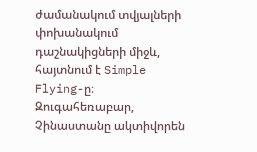ժամանակում տվյալների փոխանակում դաշնակիցների միջև, հայտնում է Simple Flying-ը։
Զուգահեռաբար, Չինաստանը ակտիվորեն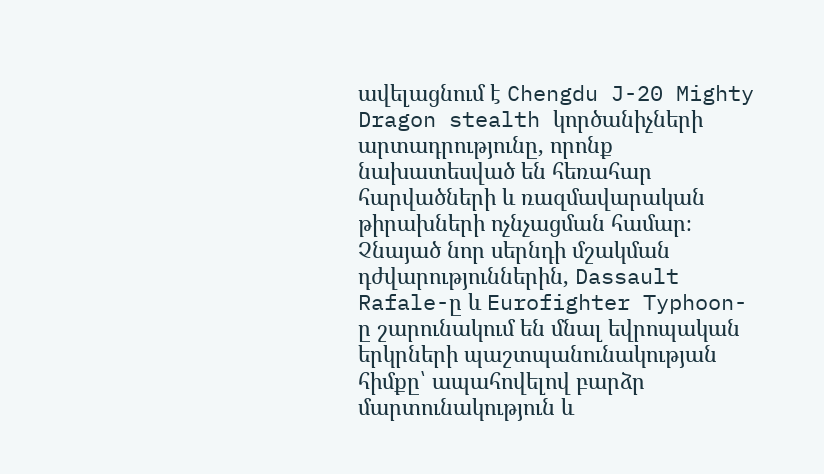ավելացնում է Chengdu J-20 Mighty Dragon stealth կործանիչների արտադրությունը, որոնք նախատեսված են հեռահար հարվածների և ռազմավարական թիրախների ոչնչացման համար։ Չնայած նոր սերնդի մշակման դժվարություններին, Dassault Rafale-ը և Eurofighter Typhoon-ը շարունակում են մնալ եվրոպական երկրների պաշտպանունակության հիմքը՝ ապահովելով բարձր մարտունակություն և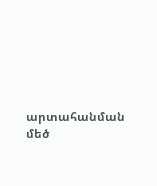արտահանման մեծ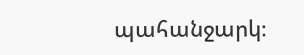պահանջարկ։